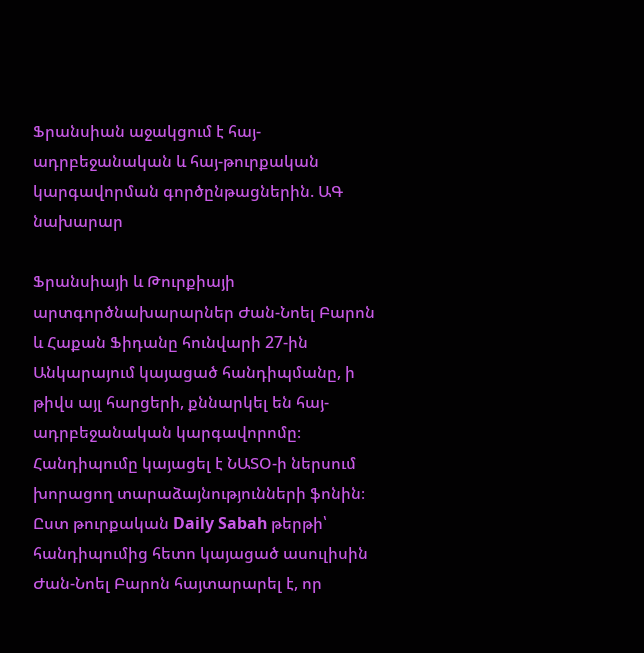Ֆրանսիան աջակցում է հայ-ադրբեջանական և հայ-թուրքական կարգավորման գործընթացներին. ԱԳ նախարար

Ֆրանսիայի և Թուրքիայի արտգործնախարարներ Ժան-Նոել Բարոն և Հաքան Ֆիդանը հունվարի 27-ին Անկարայում կայացած հանդիպմանը, ի թիվս այլ հարցերի, քննարկել են հայ-ադրբեջանական կարգավորոմը։ Հանդիպումը կայացել է ՆԱՏՕ-ի ներսում խորացող տարաձայնությունների ֆոնին։
Ըստ թուրքական Daily Sabah թերթի՝ հանդիպումից հետո կայացած ասուլիսին Ժան-Նոել Բարոն հայտարարել է, որ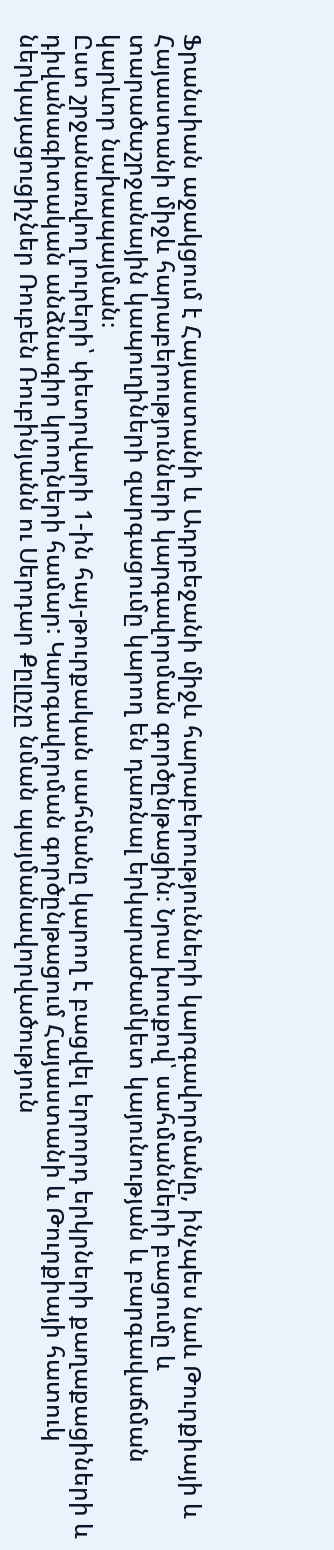Ֆրանսիան աջակցում է Հայաստանի և Ադրբեջանի միջև հարաբերությունների կարգավորմանը, ինչպես նաև Թուրքիայի և Հայաստանի միջև հարաբերությունների կարգավորման գործընթացին։ Նրա խոսքով՝ սահմանների բացումը և տարածաշրջանային կապուղիների զարգացումը կարող են դառնալ երկարաժամկետ կայունության և բարգավաճման կարևոր նախապայման։
Ըստ շրջանառվող լուրերի՝ փետրվարի 1-ին հայ-թուրքական սահմանը կարող է բացվել երրորդ երկրների քաղաքացիների և դիվանագիտական անձնագիր կրողների համար: Կարգավորման գործընթացում Հայաստանի և Թուրքիայի հատուկ ներկայացուցիչներ Ռուբեն Ռուբինյանն ու Սերդար Քըլըչը նման պայմանավորվածություն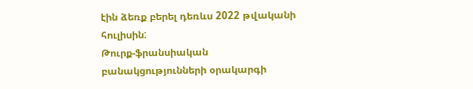էին ձեռք բերել դեռևս 2022 թվականի հուլիսին:
Թուրք-ֆրանսիական բանակցությունների օրակարգի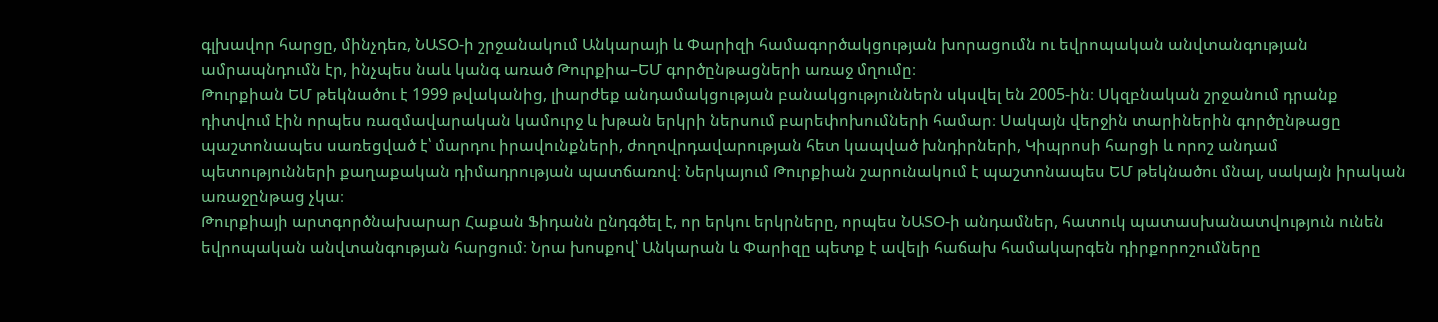գլխավոր հարցը, մինչդեռ, ՆԱՏՕ-ի շրջանակում Անկարայի և Փարիզի համագործակցության խորացումն ու եվրոպական անվտանգության ամրապնդումն էր, ինչպես նաև կանգ առած Թուրքիա–ԵՄ գործընթացների առաջ մղումը։
Թուրքիան ԵՄ թեկնածու է 1999 թվականից, լիարժեք անդամակցության բանակցություններն սկսվել են 2005-ին։ Սկզբնական շրջանում դրանք դիտվում էին որպես ռազմավարական կամուրջ և խթան երկրի ներսում բարեփոխումների համար։ Սակայն վերջին տարիներին գործընթացը պաշտոնապես սառեցված է՝ մարդու իրավունքների, ժողովրդավարության հետ կապված խնդիրների, Կիպրոսի հարցի և որոշ անդամ պետությունների քաղաքական դիմադրության պատճառով։ Ներկայում Թուրքիան շարունակում է պաշտոնապես ԵՄ թեկնածու մնալ, սակայն իրական առաջընթաց չկա։
Թուրքիայի արտգործնախարար Հաքան Ֆիդանն ընդգծել է, որ երկու երկրները, որպես ՆԱՏՕ-ի անդամներ, հատուկ պատասխանատվություն ունեն եվրոպական անվտանգության հարցում։ Նրա խոսքով՝ Անկարան և Փարիզը պետք է ավելի հաճախ համակարգեն դիրքորոշումները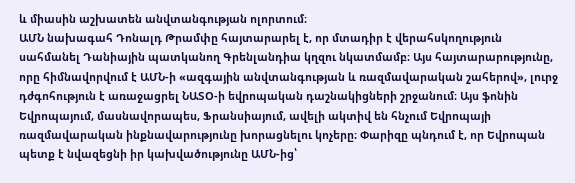և միասին աշխատեն անվտանգության ոլորտում։
ԱՄՆ նախագահ Դոնալդ Թրամփը հայտարարել է, որ մտադիր է վերահսկողություն սահմանել Դանիային պատկանող Գրենլանդիա կղզու նկատմամբ։ Այս հայտարարությունը, որը հիմնավորվում է ԱՄՆ-ի «ազգային անվտանգության և ռազմավարական շահերով», լուրջ դժգոհություն է առաջացրել ՆԱՏՕ-ի եվրոպական դաշնակիցների շրջանում։ Այս ֆոնին Եվրոպայում, մասնավորապես, Ֆրանսիայում, ավելի ակտիվ են հնչում Եվրոպայի ռազմավարական ինքնավարությունը խորացնելու կոչերը։ Փարիզը պնդում է, որ Եվրոպան պետք է նվազեցնի իր կախվածությունը ԱՄՆ-ից՝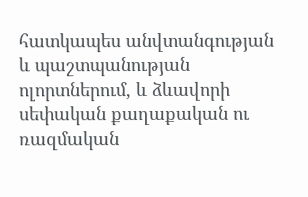հատկապես անվտանգության և պաշտպանության ոլորտներում, և ձևավորի սեփական քաղաքական ու ռազմական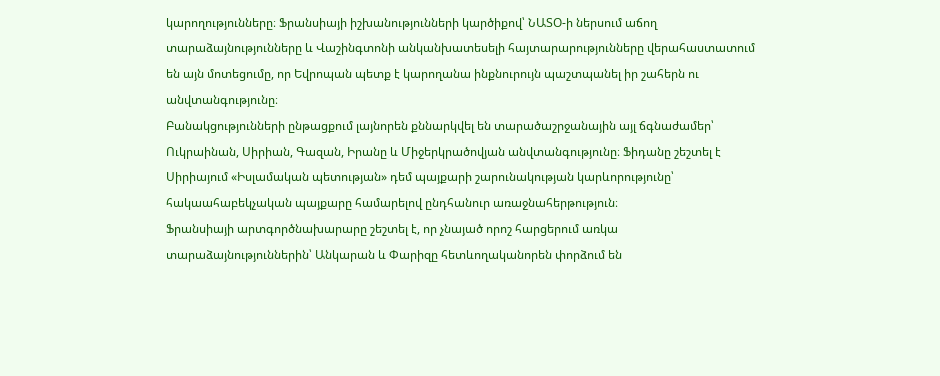կարողությունները։ Ֆրանսիայի իշխանությունների կարծիքով՝ ՆԱՏՕ-ի ներսում աճող տարաձայնությունները և Վաշինգտոնի անկանխատեսելի հայտարարությունները վերահաստատում են այն մոտեցումը, որ Եվրոպան պետք է կարողանա ինքնուրույն պաշտպանել իր շահերն ու անվտանգությունը։
Բանակցությունների ընթացքում լայնորեն քննարկվել են տարածաշրջանային այլ ճգնաժամեր՝ Ուկրաինան, Սիրիան, Գազան, Իրանը և Միջերկրածովյան անվտանգությունը։ Ֆիդանը շեշտել է Սիրիայում «Իսլամական պետության» դեմ պայքարի շարունակության կարևորությունը՝ հակաահաբեկչական պայքարը համարելով ընդհանուր առաջնահերթություն։
Ֆրանսիայի արտգործնախարարը շեշտել է, որ չնայած որոշ հարցերում առկա տարաձայնություններին՝ Անկարան և Փարիզը հետևողականորեն փորձում են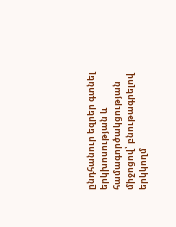ընդհանուր եզրեր գտնել երկխոսության և համագործակցության միջոցով՝ բնութագրելով երկկողմ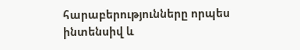հարաբերությունները որպես ինտենսիվ և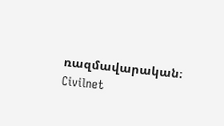ռազմավարական։
Civilnet